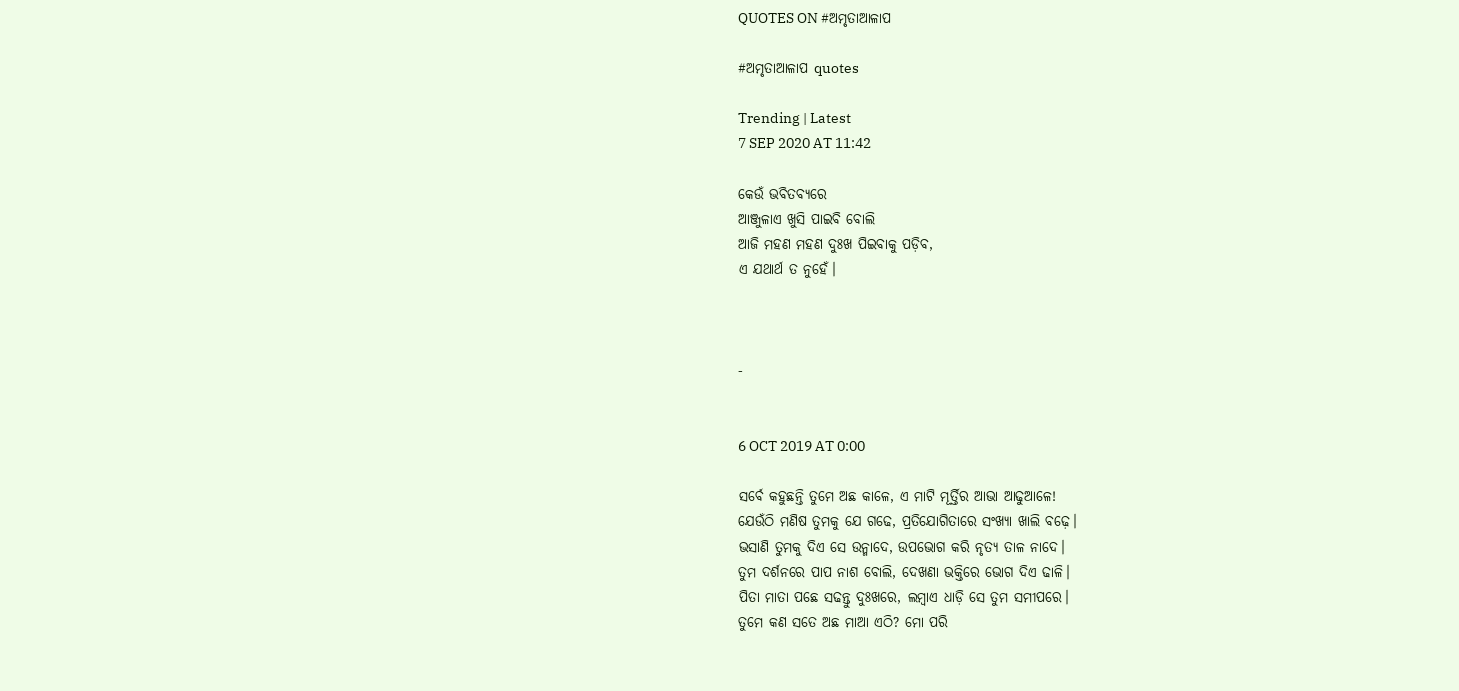QUOTES ON #ଅମୃତାଆଳାପ

#ଅମୃତାଆଳାପ quotes

Trending | Latest
7 SEP 2020 AT 11:42

କେଉଁ ଭବିତବ୍ୟରେ
ଆଞ୍ଜୁଳାଏ ଖୁସି ପାଇବି ବୋଲି
ଆଜି ମହଣ ମହଣ ଦୁଃଖ ପିଇବାକୁ ପଡ଼ିବ,
ଏ ଯଥାର୍ଥ ତ ନୁହେଁ।



-


6 OCT 2019 AT 0:00

ସର୍ବେ କହୁଛନ୍ତି ତୁମେ ଅଛ କାଳେ, ଏ ମାଟି ମୂର୍ତ୍ତିର ଆଭା ଆଢୁଆଳେ!
ଯେଉଁଠି ମଣିଷ ତୁମକୁ ଯେ ଗଢେ, ପ୍ରତିଯୋଗିତାରେ ସଂଖ୍ଯା ଖାଲି ବଢ଼େ।
ଭସାଣି ତୁମକୁ ଦିଏ ସେ ଉନ୍ମାଦେ, ଉପଭୋଗ କରି ନୃତ୍ୟ ତାଳ ନାଦେ।
ତୁମ ଦର୍ଶନରେ ପାପ ନାଶ ବୋଲି, ଦେଖଣା ଭକ୍ତିରେ ଭୋଗ ଦିଏ ଢାଳି।
ପିତା ମାତା ପଛେ ସଢନ୍ତୁ ଦୁଃଖରେ, ଲମ୍ବାଏ ଧାଡ଼ି ସେ ତୁମ ସମୀପରେ।
ତୁମେ କଣ ସତେ ଅଛ ମାଆ ଏଠି? ମୋ ପରି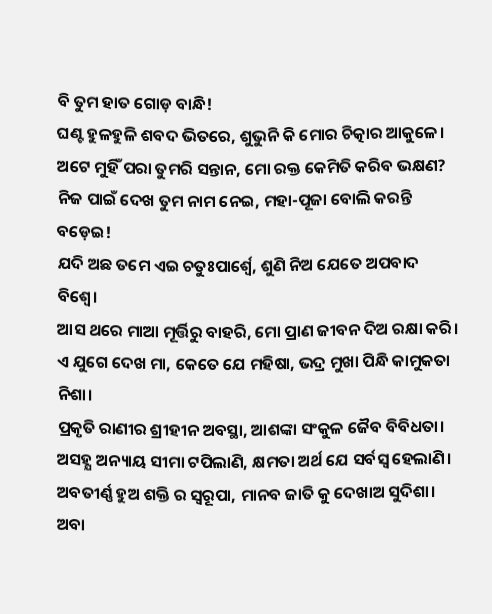ବି ତୁମ ହାତ ଗୋଡ଼ ବାନ୍ଧି!
ଘଣ୍ଟ ହୁଳହୁଳି ଶବଦ ଭିତରେ, ଶୁଭୁନି କି ମୋର ଚିତ୍କାର ଆକୁଳେ।
ଅଟେ ମୁହିଁ ପରା ତୁମରି ସନ୍ତାନ, ମୋ ରକ୍ତ କେମିତି କରିବ ଭକ୍ଷଣ?
ନିଜ ପାଇଁ ଦେଖ ତୁମ ନାମ ନେଇ, ମହା-ପୂଜା ବୋଲି କରନ୍ତି ବଡ଼େଇ!
ଯଦି ଅଛ ତମେ ଏଇ ଚତୁଃପାର୍ଶ୍ୱେ, ଶୁଣି ନିଅ ଯେତେ ଅପବାଦ ବିଶ୍ଵେ।
ଆସ ଥରେ ମାଆ ମୂର୍ତ୍ତିରୁ ବାହରି, ମୋ ପ୍ରାଣ ଜୀବନ ଦିଅ ରକ୍ଷା କରି।
ଏ ଯୁଗେ ଦେଖ ମା, କେତେ ଯେ ମହିଷା, ଭଦ୍ର ମୁଖା ପିନ୍ଧି କାମୁକତା ନିଶା।
ପ୍ରକୃତି ରାଣୀର ଶ୍ରୀହୀନ ଅବସ୍ଥା, ଆଶଙ୍କା ସଂକୁଳ ଜୈବ ବିବିଧତା।
ଅସହ୍ଯ ଅନ୍ୟାୟ ସୀମା ଟପିଲାଣି, କ୍ଷମତା ଅର୍ଥ ଯେ ସର୍ବସ୍ୱ ହେଲାଣି।
ଅବତୀର୍ଣ୍ଣ ହୁଅ ଶକ୍ତି ର ସ୍ଵରୂପା, ମାନବ ଜାତି କୁ ଦେଖାଅ ସୁଦିଶା।
ଅବା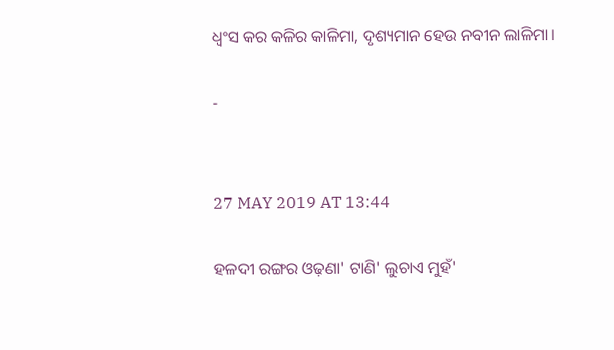ଧ୍ବଂସ କର କଳିର କାଳିମା, ଦୃଶ୍ୟମାନ ହେଉ ନବୀନ ଲାଳିମା।

-


27 MAY 2019 AT 13:44

ହଳଦୀ ରଙ୍ଗର ଓଢ଼ଣା' ଟାଣି' ଲୁଚାଏ ମୁହଁ'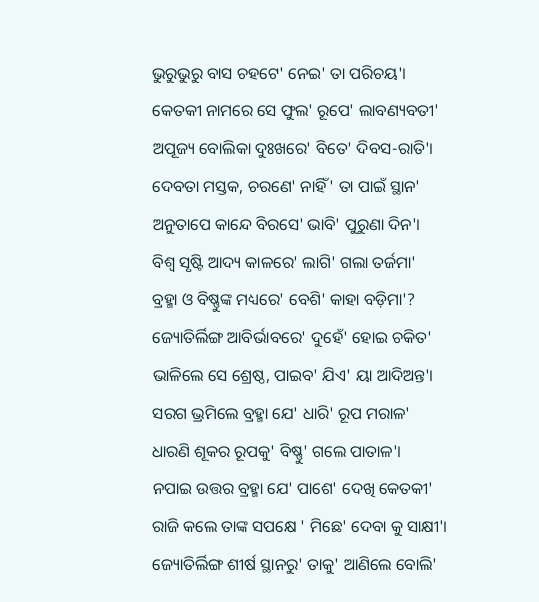ଭୁରୁଭୁରୁ ବାସ ଚହଟେ' ନେଇ' ତା ପରିଚୟ'।
କେତକୀ ନାମରେ ସେ ଫୁଲ' ରୂପେ' ଲାବଣ୍ୟବତୀ'
ଅପୂଜ୍ୟ ବୋଲିକା ଦୁଃଖରେ' ବିତେ' ଦିବସ-ରାତି'।
ଦେବତା ମସ୍ତକ, ଚରଣେ' ନାହିଁ' ତା ପାଇଁ ସ୍ଥାନ'
ଅନୁତାପେ କାନ୍ଦେ ବିରସେ' ଭାବି' ପୁରୁଣା ଦିନ'।
ବିଶ୍ଵ ସୃଷ୍ଟି ଆଦ୍ୟ କାଳରେ' ଲାଗି' ଗଲା ତର୍ଜମା'
ବ୍ରହ୍ମା ଓ ବିଷ୍ଣୁଙ୍କ ମଧ୍ୟରେ' ବେଶି' କାହା ବଡ଼ିମା'?
ଜ୍ୟୋତିର୍ଲିଙ୍ଗ ଆବିର୍ଭାବରେ' ଦୁହେଁ' ହୋଇ ଚକିତ'
ଭାଳିଲେ ସେ ଶ୍ରେଷ୍ଠ, ପାଇବ' ଯିଏ' ୟା ଆଦିଅନ୍ତ'।
ସରଗ ଭ୍ରମିଲେ ବ୍ରହ୍ମା ଯେ' ଧାରି' ରୂପ ମରାଳ'
ଧାରଣି ଶୂକର ରୂପକୁ' ବିଷ୍ଣୁ' ଗଲେ ପାତାଳ'।
ନପାଇ ଉତ୍ତର ବ୍ରହ୍ମା ଯେ' ପାଶେ' ଦେଖି କେତକୀ'
ରାଜି କଲେ ତାଙ୍କ ସପକ୍ଷେ ' ମିଛେ' ଦେବା କୁ ସାକ୍ଷୀ'।
ଜ୍ୟୋତିର୍ଲିଙ୍ଗ ଶୀର୍ଷ ସ୍ଥାନରୁ' ତାକୁ' ଆଣିଲେ ବୋଲି'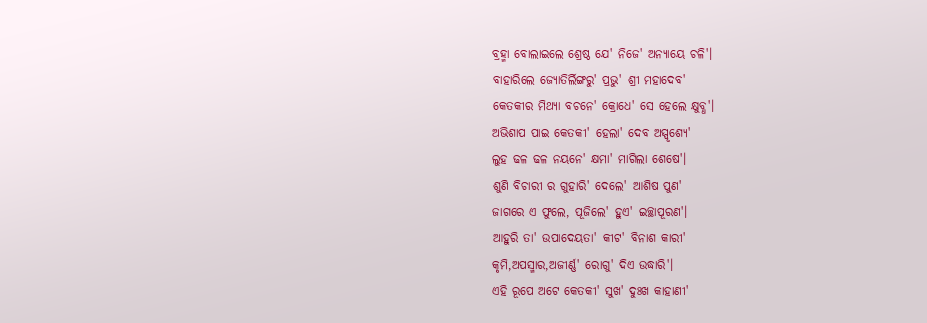ବ୍ରହ୍ମା ବୋଲାଇଲେ ଶ୍ରେଷ୍ଠ ଯେ' ନିଜେ' ଅନ୍ୟାୟେ ଚଳି'।
ବାହାରିଲେ ଜ୍ୟୋତିର୍ଲିଙ୍ଗରୁ' ପ୍ରଭୁ' ଶ୍ରୀ ମହାଦେବ'
କେତକୀର ମିଥ୍ୟା ବଚନେ' କ୍ରୋଧେ' ସେ ହେଲେ କ୍ଷୁବ୍ଧ'।
ଅଭିଶାପ ପାଇ କେତକୀ' ହେଲା' ଦେବ ଅସ୍ପୃଶ୍ୟେ'
ଲୁହ ଢଳ ଢଳ ନୟନେ' କ୍ଷମା' ମାଗିଲା ଶେଷେ'।
ଶୁଣି ବିଚାରୀ ର ଗୁହାରି' ଦେଲେ' ଆଶିଷ ପୁଣ'
ଜାଗରେ ଏ ଫୁଲେ, ପୂଜିଲେ' ହୁଏ' ଇଚ୍ଛାପୂରଣ'।
ଆହୁରି ତା' ଉପାଦେୟତା' କୀଟ' ବିନାଶ କାରୀ'
କୃମି,ଅପସ୍ମାର,ଅଜୀର୍ଣ୍ଣ' ରୋଗୁ' ଦିଏ ଉଦ୍ଧାରି'।
ଏହି ରୂପେ ଅଟେ କେତକୀ' ସୁଖ' ଦୁଃଖ କାହାଣୀ'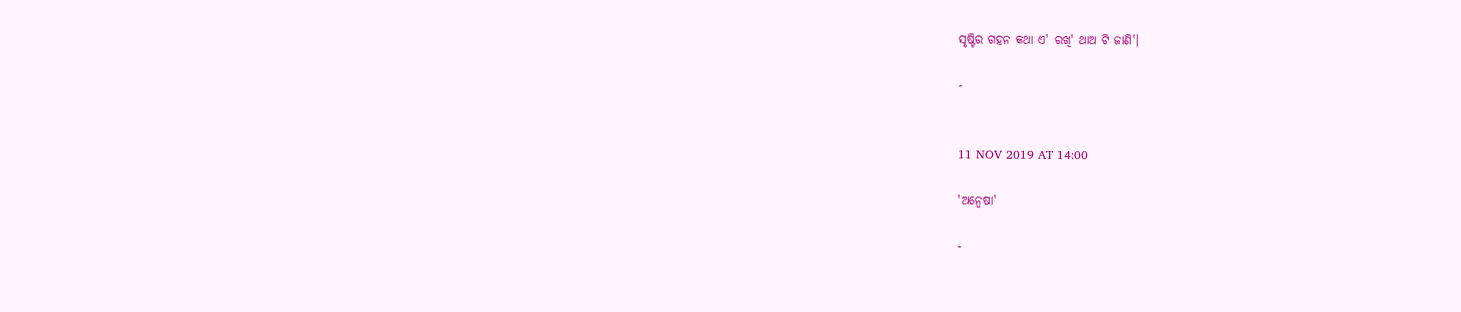ସୃଷ୍ଟିର ଗହନ କଥା ଏ' ରଖି' ଥାଅ ଟି ଜାଣି'।

-


11 NOV 2019 AT 14:00

'ଅନ୍ୱେଷା'

-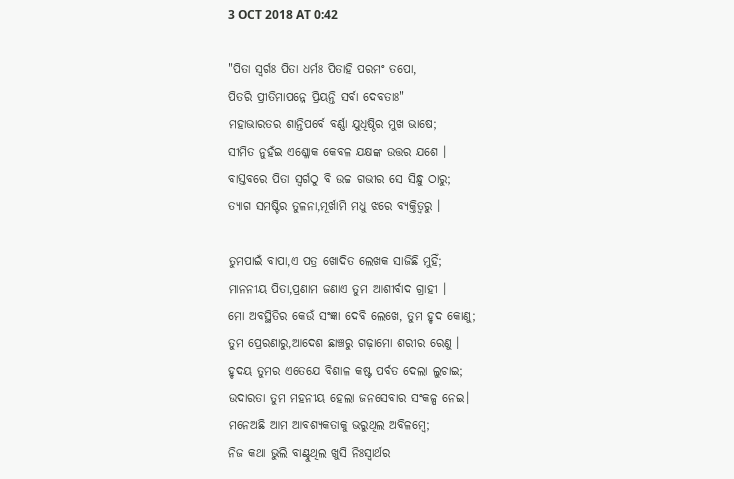3 OCT 2018 AT 0:42

"ପିତା ସ୍ଵର୍ଗଃ ପିତା ଧର୍ମଃ ପିତାହି ପରମଂ ତପୋ,
ପିତରି ପ୍ରୀତିମାପନ୍ନେ ପ୍ରିୟନ୍ତି ସର୍ବା ଦେବତାଃ"
ମହାଭାରତର ଶାନ୍ତିପର୍ବେ ବର୍ଣ୍ଣା ଯୁଧିଷ୍ଠିର ମୁଖ ଭାଷେ;
ସୀମିତ ନୁହଁଇ ଏଶ୍ଳୋକ କେବଳ ଯକ୍ଷଙ୍କ ଉତ୍ତର ଯଶେ ।
ବାସ୍ତବରେ ପିତା ସ୍ୱର୍ଗଠୁ ବି ଉଚ୍ଚ ଗଭୀର ସେ ସିନ୍ଧୁ ଠାରୁ;
ତ୍ୟାଗ ସମଷ୍ଟିର ତୁଳନା,ମୂର୍ଖାମି ମଧୁ ଝରେ ବ୍ୟକ୍ତିତ୍ଵରୁ ।

ତୁମପାଇଁ ବାପା,ଏ ପତ୍ର ଖୋଦିତ ଲେଖକ ସାଜିଛି ମୁହିଁ;
ମାନନୀୟ ପିତା,ପ୍ରଣାମ ଜଣାଏ ତୁମ ଆଶୀର୍ବାଦ ଗ୍ରାହୀ ।
ମୋ ଅବସ୍ଥିତିର କେଉଁ ସଂଜ୍ଞା ଦେବି ଲେଖେ, ତୁମ ହୃଦ କୋଣୁ;
ତୁମ ପ୍ରେରଣାରୁ,ଆଦେଶ ଛାଞ୍ଚରୁ ଗଢ଼ାମୋ ଶରୀର ରେଣୁ ।
ହୃଦୟ ତୁମର ଏତେଯେ ବିଶାଳ କଷ୍ଟ ପର୍ବତ ଦେଲା ଲୁଚାଇ;
ଉଦାରତା ତୁମ ମହନୀୟ ହେଲା ଜନସେବାର ସଂକଳ୍ପ ନେଇ।
ମନେଅଛି ଆମ ଆବଶ୍ୟକତାକୁ ଭରୁଥିଲ ଅବିଳମ୍ବେ;
ନିଜ କଥା ଭୁଲି ବାଣ୍ଟୁଥିଲ ଖୁସି ନିଃସ୍ଵାର୍ଥର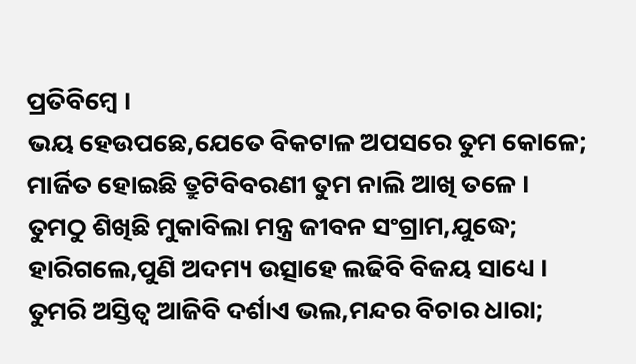ପ୍ରତିବିମ୍ବେ ।
ଭୟ ହେଉପଛେ,ଯେତେ ବିକଟାଳ ଅପସରେ ତୁମ କୋଳେ;
ମାର୍ଜିତ ହୋଇଛି ତ୍ରୁଟିବିବରଣୀ ତୁମ ନାଲି ଆଖି ତଳେ ।
ତୁମଠୁ ଶିଖିଛି ମୁକାବିଲା ମନ୍ତ୍ର ଜୀବନ ସଂଗ୍ରାମ,ଯୁଦ୍ଧେ;
ହାରିଗଲେ,ପୁଣି ଅଦମ୍ୟ ଉତ୍ସାହେ ଲଢିବି ବିଜୟ ସାଧ୍ୟେ ।
ତୁମରି ଅସ୍ତିତ୍ବ ଆଜିବି ଦର୍ଶାଏ ଭଲ,ମନ୍ଦର ବିଚାର ଧାରା;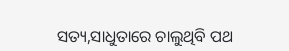ସତ୍ୟ,ସାଧୁତାରେ ଚାଲୁଥିବି ପଥ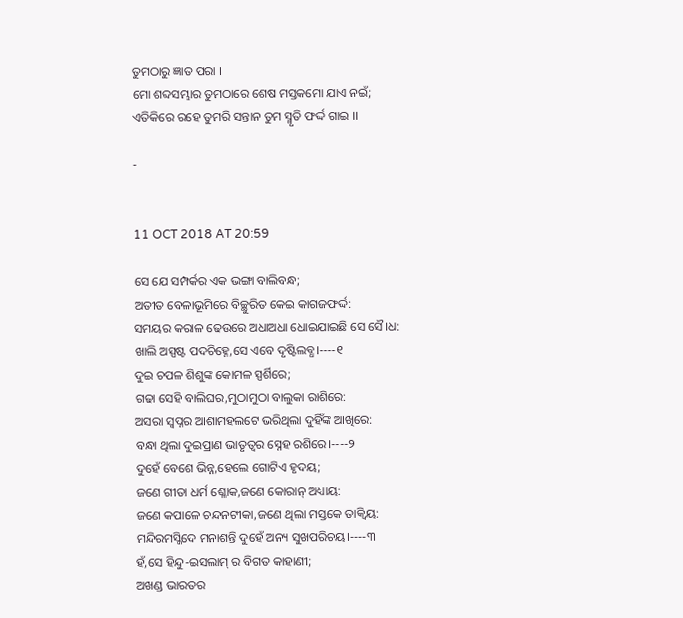ତୁମଠାରୁ ଜ୍ଞାତ ପରା ।
ମୋ ଶବ୍ଦସମ୍ଭାର ତୁମଠାରେ ଶେଷ ମସ୍ତକମୋ ଯାଏ ନଇଁ;
ଏତିକିରେ ରହେ ତୁମରି ସନ୍ତାନ ତୁମ ସ୍ମୃତି ଫର୍ଦ୍ଦ ଗାଇ ।।

-


11 OCT 2018 AT 20:59

ସେ ଯେ ସମ୍ପର୍କର ଏକ ଭଙ୍ଗା ବାଲିବନ୍ଧ;
ଅତୀତ ବେଳାଭୂମିରେ ବିଚ୍ଛୁରିତ କେଇ କାଗଜଫର୍ଦ୍ଦ:
ସମୟର କରାଳ ଢେଉରେ ଅଧାଅଧା ଧୋଇଯାଇଛି ସେ ସୈ।ଧ:
ଖାଲି ଅସ୍ପଷ୍ଟ ପଦଚିହ୍ନେ,ସେ ଏବେ ଦୃଷ୍ଟିଲବ୍ଧ।----୧
ଦୁଇ ଚପଳ ଶିଶୁଙ୍କ କୋମଳ ସ୍ପର୍ଶିରେ;
ଗଢା ସେହି ବାଲିଘର,ମୁଠାମୁଠା ବାଲୁକା ରାଶିରେ:
ଅସରା ସ୍ଵପ୍ନର ଆଶାମହଲଟେ ଭରିଥିଲା ଦୁହିଁଙ୍କ ଆଖିରେ:
ବନ୍ଧା ଥିଲା ଦୁଇପ୍ରାଣ ଭାତୃତ୍ବର ସ୍ନେହ ରଶିରେ।----୨
ଦୁହେଁ ବେଶେ ଭିନ୍ନ,ହେଲେ ଗୋଟିଏ ହୃଦୟ;
ଜଣେ ଗୀତା ଧର୍ମ ଶ୍ଳୋକ,ଜଣେ କୋରାନ୍ ଅଧ୍ୟାୟ:
ଜଣେ କପାଳେ ଚନ୍ଦନଟୀକା,ଜଣେ ଥିଲା ମସ୍ତକେ ତାକ୍ଵିୟ:
ମନ୍ଦିରମସ୍ଜିଦେ ମନାଶନ୍ତି ଦୁହେଁ ଅନ୍ୟ ସୁଖପରିଚୟ।----୩
ହଁ,ସେ ହିନ୍ଦୁ-ଇସଲାମ୍ ର ବିଗତ କାହାଣୀ;
ଅଖଣ୍ଡ ଭାରତର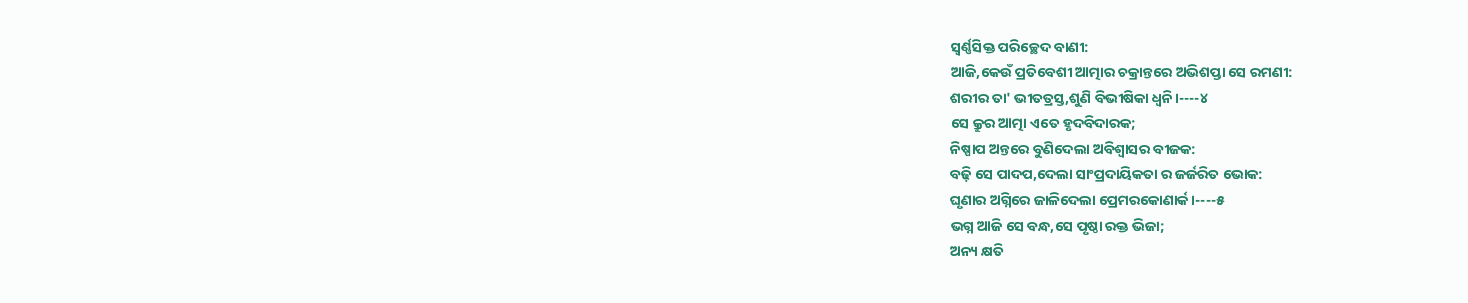ସ୍ଵର୍ଣ୍ଣସିକ୍ତ ପରିଚ୍ଛେଦ ବାଣୀ:
ଆଜି,କେଉଁ ପ୍ରତିବେଶୀ ଆତ୍ମାର ଚକ୍ରାନ୍ତରେ ଅଭିଶପ୍ତା ସେ ରମଣୀ:
ଶରୀର ତା' ଭୀତତ୍ରସ୍ତ,ଶୁଣି ବିଭୀଷିକା ଧ୍ଵନି।----୪
ସେ କ୍ରୁର ଆତ୍ମା ଏତେ ହୃଦବିଦାରକ;
ନିଷ୍ପାପ ଅନ୍ତରେ ବୁଣିଦେଲା ଅବିଶ୍ବାସର ବୀଜକ:
ବଢ଼ି ସେ ପାଦପ,ଦେଲା ସାଂପ୍ରଦାୟିକତା ର ଜର୍ଜରିତ ଭୋକ:
ଘୃଣାର ଅଗ୍ନିରେ ଜାଳିଦେଲା ପ୍ରେମରକୋଣାର୍କ।----୫
ଭଗ୍ନ ଆଜି ସେ ବନ୍ଧ,ସେ ପୃଷ୍ଠା ରକ୍ତ ଭିଜା;
ଅନ୍ୟ କ୍ଷତି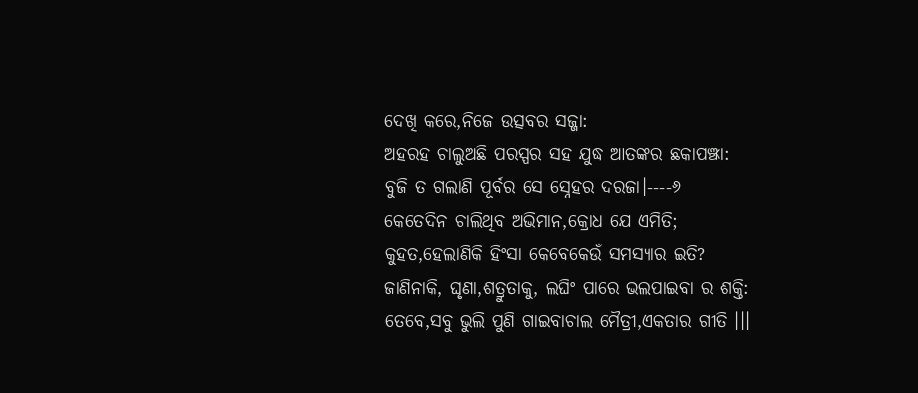ଦେଖି କରେ,ନିଜେ ଉତ୍ସବର ସଜ୍ଜା:
ଅହରହ ଚାଲୁଅଛି ପରସ୍ପର ସହ ଯୁଦ୍ଧ ଆତଙ୍କର ଛକାପଞ୍ଝା:
ବୁଜି ତ ଗଲାଣି ପୂର୍ବର ସେ ସ୍ନେହର ଦରଜା।----୬
କେତେଦିନ ଚାଲିଥିବ ଅଭିମାନ,କ୍ରୋଧ ଯେ ଏମିତି;
କୁହତ,ହେଲାଣିକି ହିଂସା କେବେକେଉଁ ସମସ୍ୟାର ଇତି?
ଜାଣିନାକି, ଘୃଣା,ଶତ୍ରୁତାକୁ, ଲଘିଂ ପାରେ ଭଲପାଇବା ର ଶକ୍ତି:
ତେବେ,ସବୁ ଭୁଲି ପୁଣି ଗାଇବାଚାଲ ମୈତ୍ରୀ,ଏକତାର ଗୀତି ।।।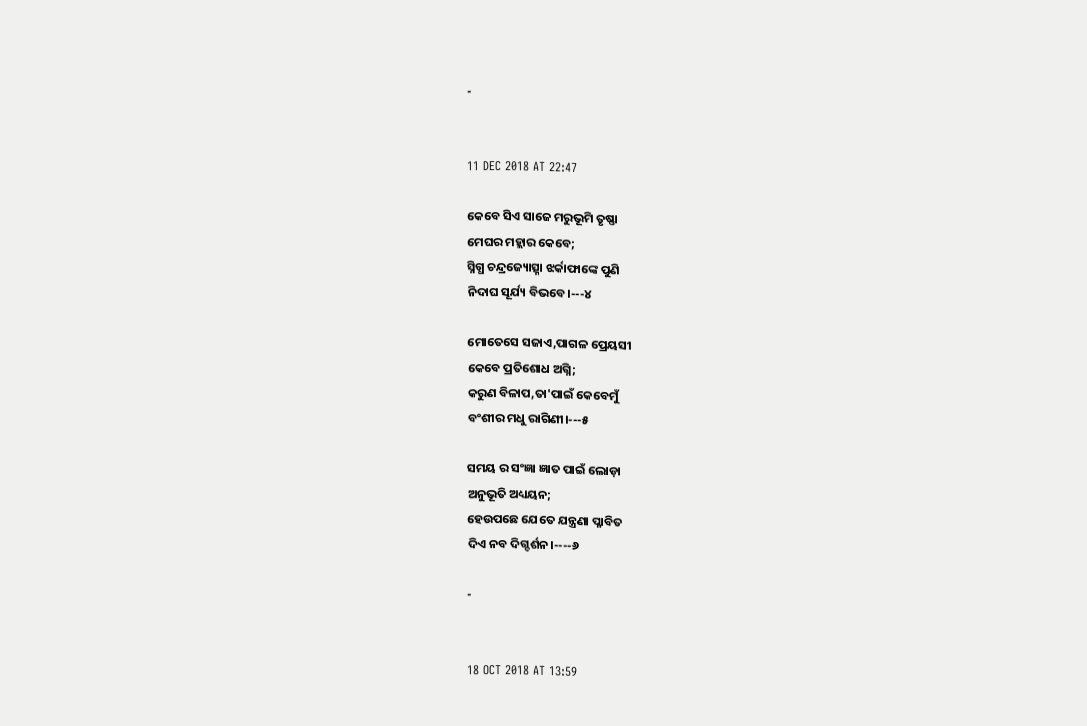-


11 DEC 2018 AT 22:47

କେବେ ସିଏ ସାଜେ ମରୁଭୂମି ତୃଷ୍ଣା
ମେଘର ମହ୍ଲାର କେବେ;
ସ୍ନିଗ୍ଧ ଚନ୍ଦ୍ରଜ୍ୟୋତ୍ସ୍ନା ଝର୍କାଫାଙ୍କେ ପୁଣି
ନିଦାଘ ସୂର୍ଯ୍ୟ ବିଭବେ।---୪

ମୋତେସେ ସଜାଏ,ପାଗଳ ପ୍ରେୟସୀ
କେବେ ପ୍ରତିଶୋଧ ଅଗ୍ନି;
କରୁଣ ବିଳାପ,ତା'ପାଇଁ କେବେମୁଁ
ବଂଶୀର ମଧୁ ରାଗିଣୀ।---୫

ସମୟ ର ସଂଜ୍ଞା ଜ୍ଞାତ ପାଇଁ ଲୋଡ଼ା
ଅନୁଭୂତି ଅଧ୍ୟୟନ;
ହେଉପଛେ ଯେତେ ଯନ୍ତ୍ରଣା ପ୍ଳାବିତ
ଦିଏ ନବ ଦିଗ୍ଦର୍ଶନ।----୬

-


18 OCT 2018 AT 13:59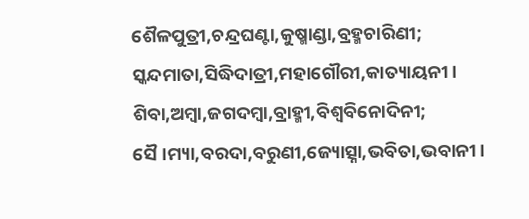ଶୈଳପୁତ୍ରୀ,ଚନ୍ଦ୍ରଘଣ୍ଟା,କୁଷ୍ମାଣ୍ଡା,ବ୍ରହ୍ମଚାରିଣୀ;
ସ୍କନ୍ଦମାତା,ସିଦ୍ଧିଦାତ୍ରୀ,ମହାଗୌରୀ,କାତ୍ୟାୟନୀ।
ଶିବା,ଅମ୍ବା,ଜଗଦମ୍ବା,ବ୍ରାହ୍ମୀ,ବିଶ୍ଵବିନୋଦିନୀ;
ସୈ।ମ୍ୟା,ବରଦା,ବରୁଣୀ,ଜ୍ୟୋତ୍ସ୍ନା,ଭବିତା,ଭବାନୀ।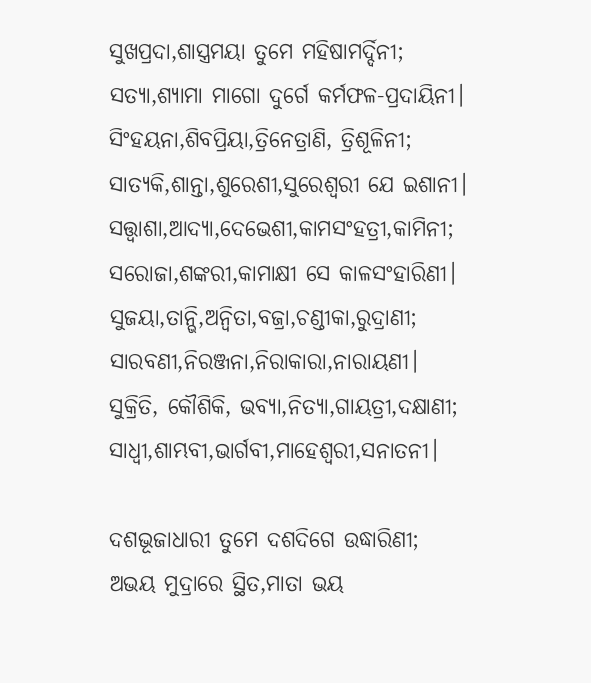ସୁଖପ୍ରଦା,ଶାସ୍ତ୍ରମୟା ତୁମେ ମହିଷାମର୍ଦ୍ଦିନୀ;
ସତ୍ୟା,ଶ୍ୟାମା ମାଗୋ ଦୁର୍ଗେ କର୍ମଫଳ-ପ୍ରଦାୟିନୀ।
ସିଂହୟନା,ଶିବପ୍ରିୟା,ତ୍ରିନେତ୍ରାଣି, ତ୍ରିଶୂଳିନୀ;
ସାତ୍ୟକି,ଶାନ୍ତା,ଶୁରେଶୀ,ସୁରେଶ୍ଵରୀ ଯେ ଇଶାନୀ।
ସତ୍ତ୍ଵାଶା,ଆଦ୍ୟା,ଦେଭେଶୀ,କାମସଂହତ୍ରୀ,କାମିନୀ;
ସରୋଜା,ଶଙ୍କରୀ,କାମାକ୍ଷୀ ସେ କାଳସଂହାରିଣୀ।
ସୁଜୟା,ତାନ୍ଭି,ଅନ୍ଵିତା,ବଜ୍ରା,ଚଣ୍ଡୀକା,ରୁଦ୍ରାଣୀ;
ସାରବଣୀ,ନିରଞ୍ଜନା,ନିରାକାରା,ନାରାୟଣୀ।
ସୁକ୍ରିତି, କୌଶିକି, ଭବ୍ୟା,ନିତ୍ୟା,ଗାୟତ୍ରୀ,ଦକ୍ଷାଣୀ;
ସାଧ୍ଵୀ,ଶାମ୍ଭବୀ,ଭାର୍ଗବୀ,ମାହେଶ୍ଵରୀ,ସନାତନୀ।

ଦଶଭୂଜାଧାରୀ ତୁମେ ଦଶଦିଗେ ଉଦ୍ଧାରିଣୀ;
ଅଭୟ ମୁଦ୍ରାରେ ସ୍ଥିତ,ମାତା ଭୟ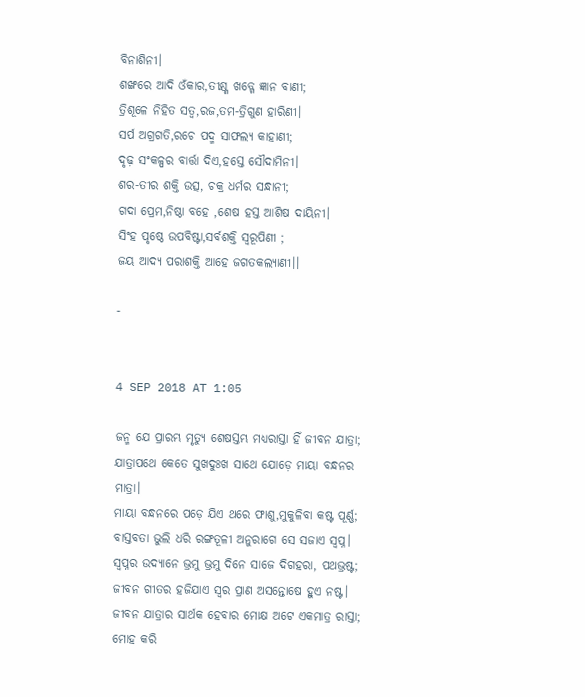ବିନାଶିନୀ।
ଶଙ୍ଖରେ ଆଦି ଓଁକାର,ତୀକ୍ଷ୍ଣ ଖଡ୍ଗେ ଜ୍ଞାନ ବାଣୀ;
ତ୍ରିଶୂଳେ ନିହିତ ସତ୍ଵ,ରଜ,ତମ-ତ୍ରିଗୁଣ ହାରିଣୀ।
ସର୍ପ ଅଗ୍ରଗତି,ରଚେ ପଦ୍ମ ସାଫଲ୍ୟ କାହାଣୀ;
ଦୃଢ଼ ସଂକଳ୍ପର ବାର୍ତ୍ତା ଦିଏ,ହସ୍ତେ ସୌଦାମିନୀ।
ଶର-ତୀର ଶକ୍ତି ଉତ୍ସ, ଚକ୍ର ଧର୍ମର ସନ୍ଧାନୀ;
ଗଦା ପ୍ରେମ,ନିଷ୍ଠା ବହେ ,ଶେଷ ହସ୍ତ ଆଶିଷ ଦାୟିନୀ।
ସିଂହ ପୃଷ୍ଠେ ଉପବିଷ୍ଟା,ସର୍ବଶକ୍ତି ସ୍ୱରୂପିଣୀ ;
ଜୟ ଆଦ୍ୟ ପରାଶକ୍ତି ଆହେ ଜଗତକଲ୍ୟାଣୀ।।

-


4 SEP 2018 AT 1:05

ଜନ୍ମ ଯେ ପ୍ରାରମ୍ଭ ମୃତ୍ୟୁ ଶେଷସ୍ତମ୍ଭ ମଧ୍ୟରାସ୍ତା ହିଁ ଜୀବନ ଯାତ୍ରା;
ଯାତ୍ରାପଥେ କେତେ ସୁଖଦୁଃଖ ସାଥେ ଯୋଡ଼େ ମାୟା ବନ୍ଧନର ମାତ୍ରା।
ମାୟା ବନ୍ଧନରେ ପଡ଼େ ଯିଏ ଥରେ ଫାଶୁ,ମୁକୁଳିବା କଷ୍ଟ ପୂର୍ଣ୍ଣ;
ବାସ୍ତବତା ଭୁଲି ଧରି ରଙ୍ଗତୂଳୀ ଅନୁରାଗେ ସେ ସଜାଏ ସ୍ଵପ୍ନ।
ସ୍ଵପ୍ନର ଉଦ୍ୟାନେ ଭ୍ରମୁ ଭ୍ରମୁ ଦିନେ ସାଜେ ଦିଗହରା, ପଥଭ୍ରଷ୍ଟ;
ଜୀବନ ଗୀତର ହଜିଯାଏ ସ୍ଵର ପ୍ରାଣ ଅସନ୍ତୋଷେ ହୁଏ ନଷ୍ଟ।
ଜୀବନ ଯାତ୍ରାର ସାର୍ଥକ ହେବାର ମୋକ୍ଷ ଅଟେ ଏକମାତ୍ର ରାସ୍ତା;
ମୋହ କରି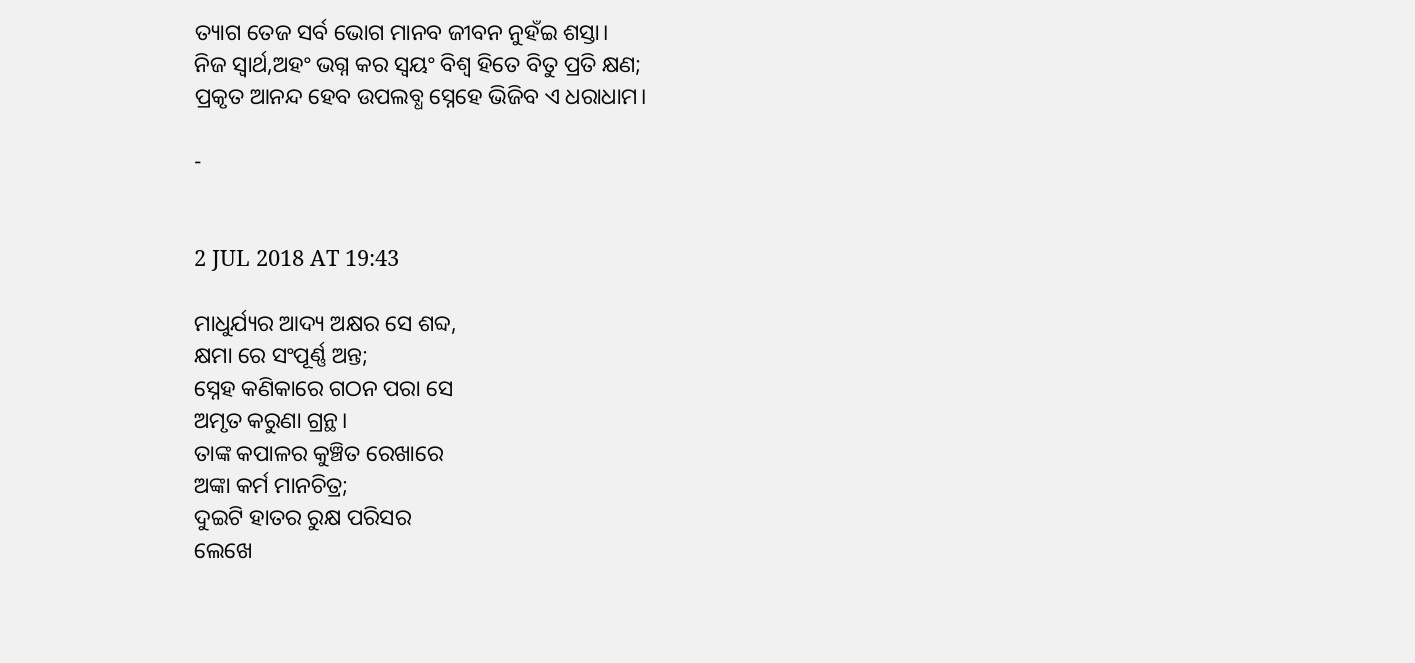ତ୍ୟାଗ ତେଜ ସର୍ବ ଭୋଗ ମାନବ ଜୀବନ ନୁହଁଇ ଶସ୍ତା।
ନିଜ ସ୍ଵାର୍ଥ,ଅହଂ ଭଗ୍ନ କର ସ୍ଵୟଂ ବିଶ୍ଵ ହିତେ ବିତୁ ପ୍ରତି କ୍ଷଣ;
ପ୍ରକୃତ ଆନନ୍ଦ ହେବ ଉପଲବ୍ଧ ସ୍ନେହେ ଭିଜିବ ଏ ଧରାଧାମ।

-


2 JUL 2018 AT 19:43

ମାଧୁର୍ଯ୍ୟର ଆଦ୍ୟ ଅକ୍ଷର ସେ ଶବ୍ଦ,
କ୍ଷମା ରେ ସଂପୂର୍ଣ୍ଣ ଅନ୍ତ;
ସ୍ନେହ କଣିକାରେ ଗଠନ ପରା ସେ
ଅମୃତ କରୁଣା ଗ୍ରନ୍ଥ।
ତାଙ୍କ କପାଳର କୁଞ୍ଚିତ ରେଖାରେ
ଅଙ୍କା କର୍ମ ମାନଚିତ୍ର;
ଦୁଇଟି ହାତର ରୁକ୍ଷ ପରିସର
ଲେଖେ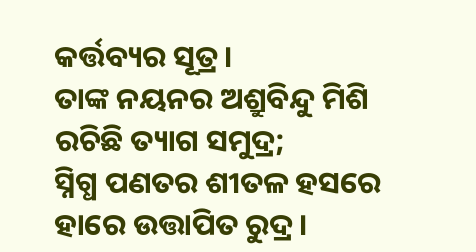କର୍ତ୍ତବ୍ୟର ସୂତ୍ର।
ତାଙ୍କ ନୟନର ଅଶ୍ରୁବିନ୍ଦୁ ମିଶି
ରଚିଛି ତ୍ୟାଗ ସମୁଦ୍ର;
ସ୍ନିଗ୍ଧ ପଣତର ଶୀତଳ ହସରେ
ହାରେ ଉତ୍ତାପିତ ରୁଦ୍ର।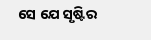ସେ ଯେ ସୃଷ୍ଟିର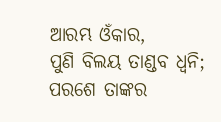ଆରମ୍ଭ ଓଁକାର,
ପୁଣି ବିଲୟ ତାଣ୍ଡବ ଧ୍ଵନି;
ପରଶେ ତାଙ୍କର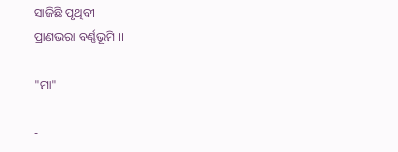ସାଜିଛି ପୃଥିବୀ
ପ୍ରାଣଭରା ବର୍ଣ୍ଣଭୂମି ।।

"ମା"

-